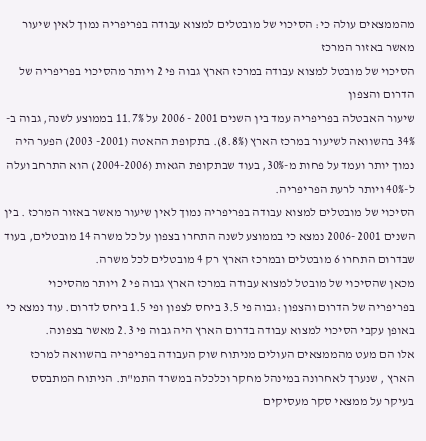מהממצאים עולה כי: הסיכוי של מובטלים למצוא עבודה בפריפריה נמוך לאין שיעור מאשר באזור המרכז
הסיכוי של מובטל למצוא עבודה במרכז הארץ גבוה פי 2 ויותר מהסיכוי בפריפריה של הדרום והצפון
שיעור האבטלה בפריפריה עמד בין השנים 2001 - 2006 על 11.7% בממוצע לשנה, גבוה ב- 34% בהשוואה לשיעור במרכז הארץ (8.8%). בתקופת ההאטה (2001- 2003) הפער היה נמוך יותר ועמד על פחות מ-30%, בעוד שבתקופת הגאות (2004-2006) הוא התרחב ועלה ל-40% ויותר לרעת הפריפריה.
הסיכוי של מובטלים למצוא עבודה בפריפריה נמוך לאין שיעור מאשר באזור המרכז . בין השנים 2001 -2006 נמצא כי בממוצע לשנה התחרו בצפון על כל משרה 14 מובטלים, בעוד שבדרום התחרו 6 מובטלים ובמרכז הארץ רק 4 מובטלים לכל משרה.
מכאן שהסיכוי של מובטל למצוא עבודה במרכז הארץ גבוה פי 2 ויותר מהסיכוי בפריפריה של הדרום והצפון :גבוה פי 3.5 ביחס לצפון ופי 1.5 ביחס לדרום. עוד נמצא כי באופן עקבי הסיכוי למצוא עבודה בדרום הארץ היה גבוה פי 2.3 מאשר בצפונה.
אלו הם מעט מהממצאים העולים מניתוח שוק העבודה בפריפריה בהשוואה למרכז הארץ , שנערך לאחרונה במינהל מחקר וכלכלה במשרד התמ"ת. הניתוח המתבסס בעיקר על ממצאי סקר מעסיקים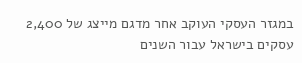במגזר העסקי העוקב אחר מדגם מייצג של 2,400 עסקים בישראל עבור השנים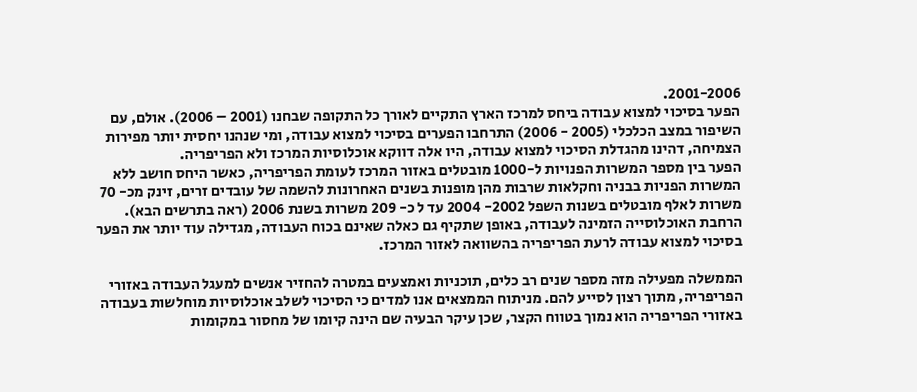2001-2006.
הפער בסיכוי למצוא עבודה ביחס למרכז הארץ התקיים לאורך כל התקופה שבחנו (2001 – 2006). אולם, עם השיפור במצב הכלכלי (2005 - 2006) התרחבו הפערים בסיכוי למצוא עבודה, ומי שנהנו יחסית יותר מפירות הצמיחה, דהינו מהגדלת הסיכוי למצוא עבודה, היו אלה דווקא אוכלוסיות המרכז ולא הפריפריה.
הפער בין מספר המשרות הפנויות ל-1000 מובטלים באזור המרכז לעומת הפריפריה, כאשר היחס חושב ללא המשרות הפניות בבניה וחקלאות שרבות מהן מופנות בשנים האחרונות להשמה של עובדים זרים, זינק מכ- 70 משרות לאלף מובטלים בשנות השפל 2002- 2004 עד ל כ- 209 משרות בשנת 2006 (ראה בתרשים הבא).
הרחבת האוכלוסייה הזמינה לעבודה, באופן שתקיף גם כאלה שאינם בכוח העבודה, מגדילה עוד יותר את הפער בסיכוי למצוא עבודה לרעת הפריפריה בהשוואה לאזור המרכז.

הממשלה מפעילה מזה מספר שנים רב כלים, תוכניות ואמצעים במטרה להחזיר אנשים למעגל העבודה באזורי הפריפריה, מתוך רצון לסייע להם. מניתוח הממצאים אנו למדים כי הסיכוי לשלב אוכלוסיות מוחלשות בעבודה באזורי הפריפריה הוא נמוך בטווח הקצר, שכן עיקר הבעיה שם הינה קיומו של מחסור במקומות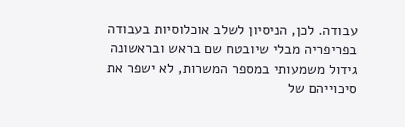עבודה. לכן, הניסיון לשלב אוכלוסיות בעבודה בפריפריה מבלי שיובטח שם בראש ובראשונה גידול משמעותי במספר המשרות, לא ישפר את סיכוייהם של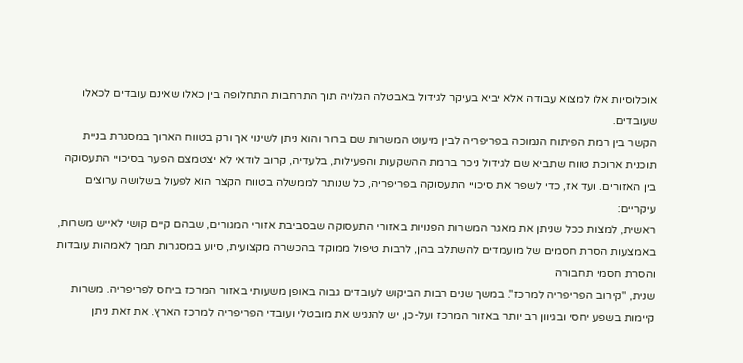אוכלוסיות אלו למצוא עבודה אלא יביא בעיקר לגידול באבטלה הגלויה תוך התרחבות התחלופה בין כאלו שאינם עובדים לכאלו שעובדים.
הקשר בין רמת הפיתוח הנמוכה בפריפריה לבין מיעוט המשרות שם ברור והוא ניתן לשינוי אך ורק בטווח הארוך במסגרת בניית תוכנית ארוכת טווח שתביא שם לגידול ניכר ברמת ההשקעות והפעילות, בלעדיה, קרוב לודאי לא יצטמצם הפער בסיכויי התעסוקה בין האזורים. ועד אז, כדי לשפר את סיכויי התעסוקה בפריפריה, כל שנותר לממשלה בטווח הקצר הוא לפעול בשלושה ערוצים עיקריים:
ראשית, למצות ככל שניתן את מאגר המשרות הפנויות באזורי התעסוקה שבסביבת אזורי המגורים, שבהם קיים קושי לאייש משרות, באמצעות הסרת חסמים של מועמדים להשתלב בהן, לרבות טיפול ממוקד בהכשרה מקצועית, סיוע במסגרות תמך לאמהות עובדות והסרת חסמי תחבורה
שנית, "קירוב הפריפריה למרכז". במשך שנים רבות הביקוש לעובדים גבוה באופן משעותי באזור המרכז ביחס לפריפריה. משרות קיימות בשפע יחסי ובגיוון רב יותר באזור המרכז ועל-כן, יש להנגיש את מובטלי ועובדי הפריפריה למרכז הארץ. את זאת ניתן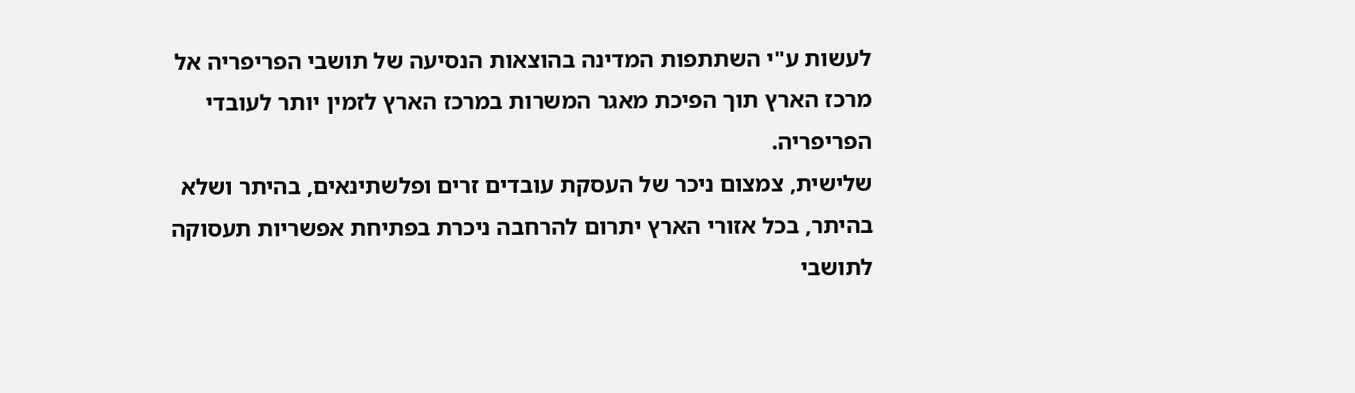לעשות ע"י השתתפות המדינה בהוצאות הנסיעה של תושבי הפריפריה אל מרכז הארץ תוך הפיכת מאגר המשרות במרכז הארץ לזמין יותר לעובדי הפריפריה.
שלישית, צמצום ניכר של העסקת עובדים זרים ופלשתינאים, בהיתר ושלא בהיתר, בכל אזורי הארץ יתרום להרחבה ניכרת בפתיחת אפשריות תעסוקה לתושבי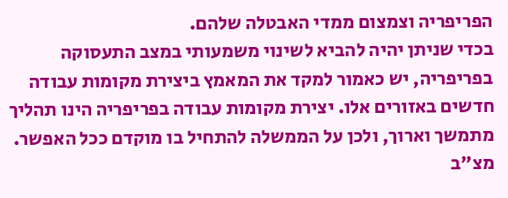הפריפריה וצמצום ממדי האבטלה שלהם.
בכדי שניתן יהיה להביא לשינוי משמעותי במצב התעסוקה בפריפריה, יש כאמור למקד את המאמץ ביצירת מקומות עבודה חדשים באזורים אלו. יצירת מקומות עבודה בפריפריה הינו תהליך מתמשך וארוך, ולכן על הממשלה להתחיל בו מוקדם ככל האפשר.
מצ"ב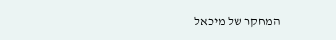המחקר של מיכאל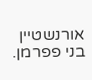אורנשטיין בני פפרמן.